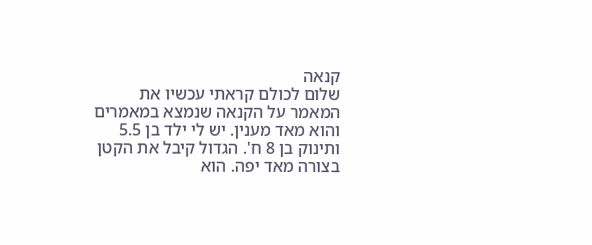קנאה
שלום לכולם קראתי עכשיו את המאמר על הקנאה שנמצא במאמרים והוא מאד מענין. יש לי ילד בן 5.5 ותינוק בן 8 ח'. הגדול קיבל את הקטן בצורה מאד יפה. הוא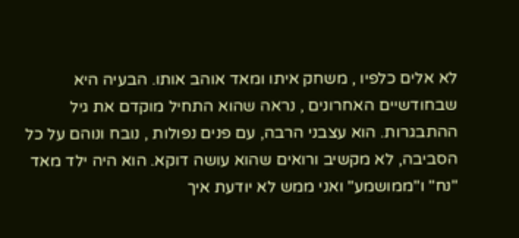לא אלים כלפיו , משחק איתו ומאד אוהב אותו. הבעיה היא שבחודשיים האחרונים , נראה שהוא התחיל מוקדם את גיל ההתבגרות. הוא עצבני הרבה, עם פנים נפולות , נובח ונוהם על כל הסביבה, לא מקשיב ורואים שהוא עושה דוקא. הוא היה ילד מאד "נח" ו"ממושמע" ואני ממש לא יודעת איך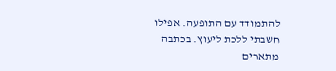להתמודד עם התופעה. אפילו חשבתי ללכת ליעוץ. בכתבה מתארים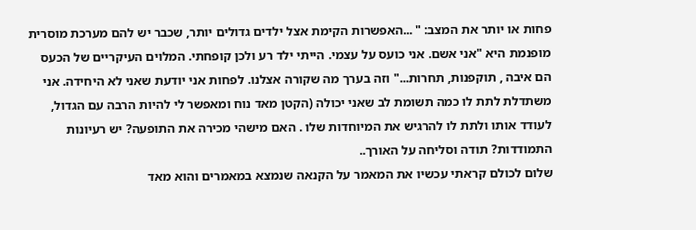פחות או יותר את המצב: " ...האפשרות הקימת אצל ילדים גדולים יותר, שכבר יש להם מערכת מוסרית מופנמת היא "אני אשם. אני כועס על עצמי. הייתי ילד רע ולכן קופחתי. המלוים העיקריים של הכעס הם איבה , תוקפנות, תחרות..." וזה בערך מה שקורה אצלנו. לפחות אני יודעת שאני לא היחידה. אני משתדלת לתת לו כמה תשומת לב שאני יכולה (הקטן מאד נוח ומאפשר לי להיות הרבה עם הגדול, לעודד אותו ולתת לו להרגיש את המיוחדות שלו . האם מישהי מכירה את התופעה? יש רעיונות התמודדות? תודה וסליחה על האורך..
שלום לכולם קראתי עכשיו את המאמר על הקנאה שנמצא במאמרים והוא מאד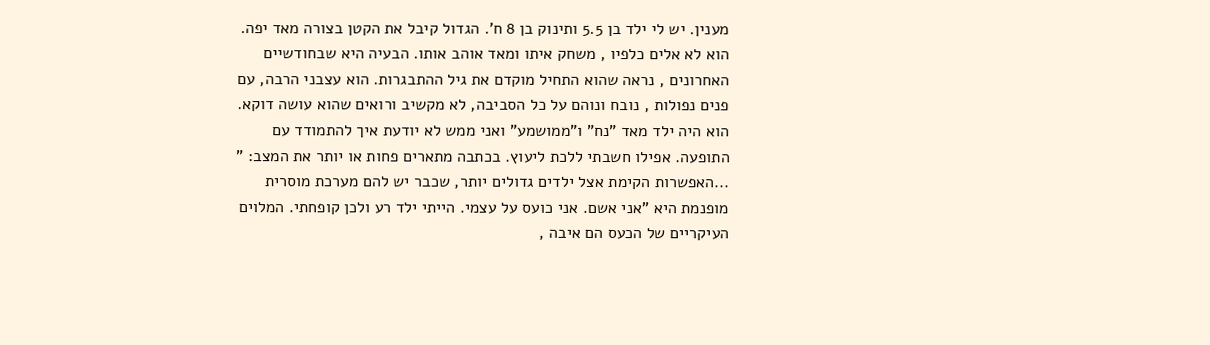מענין. יש לי ילד בן 5.5 ותינוק בן 8 ח'. הגדול קיבל את הקטן בצורה מאד יפה. הוא לא אלים כלפיו , משחק איתו ומאד אוהב אותו. הבעיה היא שבחודשיים האחרונים , נראה שהוא התחיל מוקדם את גיל ההתבגרות. הוא עצבני הרבה, עם פנים נפולות , נובח ונוהם על כל הסביבה, לא מקשיב ורואים שהוא עושה דוקא. הוא היה ילד מאד "נח" ו"ממושמע" ואני ממש לא יודעת איך להתמודד עם התופעה. אפילו חשבתי ללכת ליעוץ. בכתבה מתארים פחות או יותר את המצב: " ...האפשרות הקימת אצל ילדים גדולים יותר, שכבר יש להם מערכת מוסרית מופנמת היא "אני אשם. אני כועס על עצמי. הייתי ילד רע ולכן קופחתי. המלוים העיקריים של הכעס הם איבה ,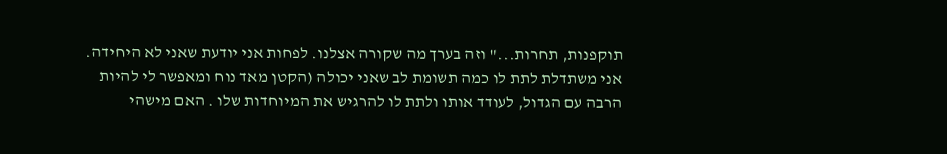תוקפנות, תחרות..." וזה בערך מה שקורה אצלנו. לפחות אני יודעת שאני לא היחידה. אני משתדלת לתת לו כמה תשומת לב שאני יכולה (הקטן מאד נוח ומאפשר לי להיות הרבה עם הגדול, לעודד אותו ולתת לו להרגיש את המיוחדות שלו . האם מישהי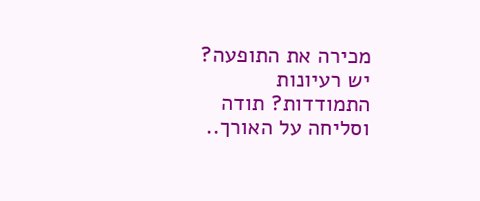מכירה את התופעה? יש רעיונות התמודדות? תודה וסליחה על האורך..